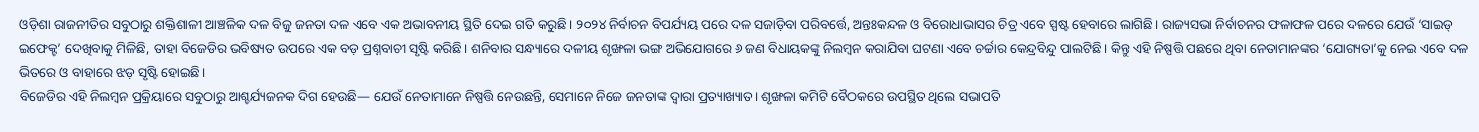ଓଡ଼ିଶା ରାଜନୀତିର ସବୁଠାରୁ ଶକ୍ତିଶାଳୀ ଆଞ୍ଚଳିକ ଦଳ ବିଜୁ ଜନତା ଦଳ ଏବେ ଏକ ଅଭାବନୀୟ ସ୍ଥିତି ଦେଇ ଗତି କରୁଛି। ୨୦୨୪ ନିର୍ବାଚନ ବିପର୍ଯ୍ୟୟ ପରେ ଦଳ ସଜାଡ଼ିବା ପରିବର୍ତ୍ତେ, ଅନ୍ତଃକନ୍ଦଳ ଓ ବିରୋଧାଭାସର ଚିତ୍ର ଏବେ ସ୍ପଷ୍ଟ ହେବାରେ ଲାଗିଛି। ରାଜ୍ୟସଭା ନିର୍ବାଚନର ଫଳାଫଳ ପରେ ଦଳରେ ଯେଉଁ ‘ସାଇଡ୍ ଇଫେକ୍ଟ’ ଦେଖିବାକୁ ମିଳିଛି, ତାହା ବିଜେଡିର ଭବିଷ୍ୟତ ଉପରେ ଏକ ବଡ଼ ପ୍ରଶ୍ନବାଚୀ ସୃଷ୍ଟି କରିଛି। ଶନିବାର ସନ୍ଧ୍ୟାରେ ଦଳୀୟ ଶୃଙ୍ଖଳା ଭଙ୍ଗ ଅଭିଯୋଗରେ ୬ ଜଣ ବିଧାୟକଙ୍କୁ ନିଲମ୍ବନ କରାଯିବା ଘଟଣା ଏବେ ଚର୍ଚ୍ଚାର କେନ୍ଦ୍ରବିନ୍ଦୁ ପାଲଟିଛି। କିନ୍ତୁ ଏହି ନିଷ୍ପତ୍ତି ପଛରେ ଥିବା ନେତାମାନଙ୍କର ‘ଯୋଗ୍ୟତା’କୁ ନେଇ ଏବେ ଦଳ ଭିତରେ ଓ ବାହାରେ ଝଡ଼ ସୃଷ୍ଟି ହୋଇଛି।
ବିଜେଡିର ଏହି ନିଲମ୍ବନ ପ୍ରକ୍ରିୟାରେ ସବୁଠାରୁ ଆଶ୍ଚର୍ଯ୍ୟଜନକ ଦିଗ ହେଉଛି— ଯେଉଁ ନେତାମାନେ ନିଷ୍ପତ୍ତି ନେଉଛନ୍ତି, ସେମାନେ ନିଜେ ଜନତାଙ୍କ ଦ୍ୱାରା ପ୍ରତ୍ୟାଖ୍ୟାତ। ଶୃଙ୍ଖଳା କମିଟି ବୈଠକରେ ଉପସ୍ଥିତ ଥିଲେ ସଭାପତି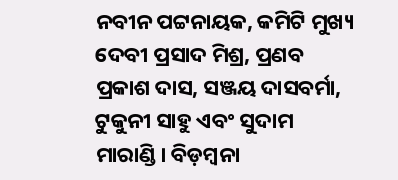ନବୀନ ପଟ୍ଟନାୟକ, କମିଟି ମୁଖ୍ୟ ଦେବୀ ପ୍ରସାଦ ମିଶ୍ର, ପ୍ରଣବ ପ୍ରକାଶ ଦାସ, ସଞ୍ଜୟ ଦାସବର୍ମା, ଟୁକୁନୀ ସାହୁ ଏବଂ ସୁଦାମ ମାରାଣ୍ଡି। ବିଡ଼ମ୍ବନା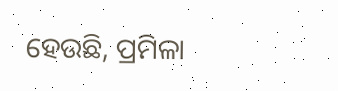ହେଉଛି, ପ୍ରମିଳା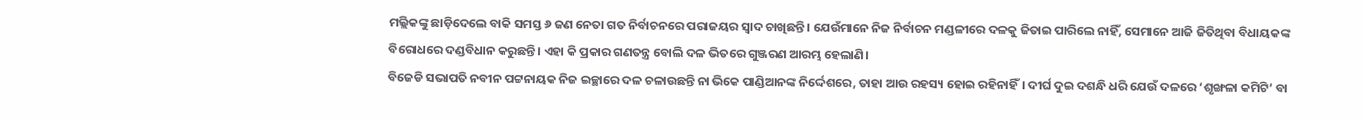ମଲ୍ଲିକଙ୍କୁ ଛାଡ଼ିଦେଲେ ବାକି ସମସ୍ତ ୬ ଜଣ ନେତା ଗତ ନିର୍ବାଚନରେ ପରାଜୟର ସ୍ୱାଦ ଚାଖିଛନ୍ତି। ଯେଉଁମାନେ ନିଜ ନିର୍ବାଚନ ମଣ୍ଡଳୀରେ ଦଳକୁ ଜିତାଇ ପାରିଲେ ନାହିଁ, ସେମାନେ ଆଜି ଜିତିଥିବା ବିଧାୟକଙ୍କ ବିରୋଧରେ ଦଣ୍ଡବିଧାନ କରୁଛନ୍ତି। ଏହା କି ପ୍ରକାର ଗଣତନ୍ତ୍ର ବୋଲି ଦଳ ଭିତରେ ଗୁଞ୍ଜରଣ ଆରମ୍ଭ ହେଲାଣି।
ବିଜେଡି ସଭାପତି ନବୀନ ପଟ୍ଟନାୟକ ନିଜ ଇଚ୍ଛାରେ ଦଳ ଚଳାଉଛନ୍ତି ନା ଭିକେ ପାଣ୍ଡିଆନଙ୍କ ନିର୍ଦ୍ଦେଶରେ, ତାହା ଆଉ ରହସ୍ୟ ହୋଇ ରହିନାହିଁ। ଦୀର୍ଘ ଦୁଇ ଦଶନ୍ଧି ଧରି ଯେଉଁ ଦଳରେ ‘ଶୃଙ୍ଖଳା କମିଟି’ ବା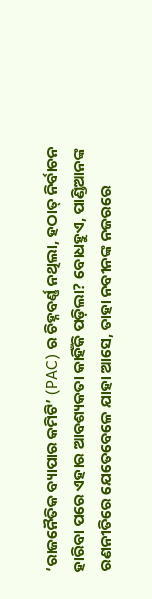‘ରାଜନୈତିକ ବ୍ୟାପାର କମିଟି’ (PAC) ର ଚିହ୍ନବର୍ଣ୍ଣ ନଥିଲା, ହଠାତ୍ ନିର୍ବାଚନ ହାରିବା ପରେ ଏହାର ଆବଶ୍ୟକତା କାହିଁକି ପଡ଼ିଲା? ବୋଧହୁଏ, ପାଣ୍ଡିଆନଙ୍କ ରଣନୀତିରେ ଯେତେବେଳେ ଯାହା ଆସେ, ତାହା ନବୀନଙ୍କ ନଜରରେ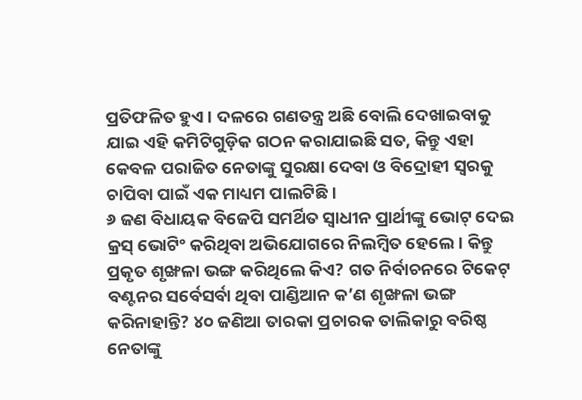ପ୍ରତିଫଳିତ ହୁଏ। ଦଳରେ ଗଣତନ୍ତ୍ର ଅଛି ବୋଲି ଦେଖାଇବାକୁ ଯାଇ ଏହି କମିଟିଗୁଡ଼ିକ ଗଠନ କରାଯାଇଛି ସତ, କିନ୍ତୁ ଏହା କେବଳ ପରାଜିତ ନେତାଙ୍କୁ ସୁରକ୍ଷା ଦେବା ଓ ବିଦ୍ରୋହୀ ସ୍ୱରକୁ ଚାପିବା ପାଇଁ ଏକ ମାଧ୍ୟମ ପାଲଟିଛି।
୬ ଜଣ ବିଧାୟକ ବିଜେପି ସମର୍ଥିତ ସ୍ୱାଧୀନ ପ୍ରାର୍ଥୀଙ୍କୁ ଭୋଟ୍ ଦେଇ କ୍ରସ୍ ଭୋଟିଂ କରିଥିବା ଅଭିଯୋଗରେ ନିଲମ୍ବିତ ହେଲେ। କିନ୍ତୁ ପ୍ରକୃତ ଶୃଙ୍ଖଳା ଭଙ୍ଗ କରିଥିଲେ କିଏ? ଗତ ନିର୍ବାଚନରେ ଟିକେଟ୍ ବଣ୍ଟନର ସର୍ବେସର୍ବା ଥିବା ପାଣ୍ଡିଆନ କ’ଣ ଶୃଙ୍ଖଳା ଭଙ୍ଗ କରିନାହାନ୍ତି? ୪୦ ଜଣିଆ ତାରକା ପ୍ରଚାରକ ତାଲିକାରୁ ବରିଷ୍ଠ ନେତାଙ୍କୁ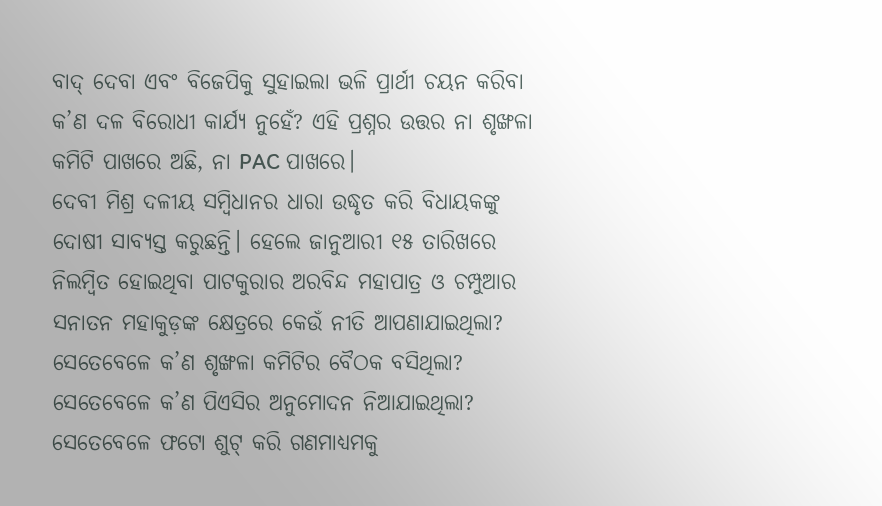ବାଦ୍ ଦେବା ଏବଂ ବିଜେପିକୁ ସୁହାଇଲା ଭଳି ପ୍ରାର୍ଥୀ ଚୟନ କରିବା କ’ଣ ଦଳ ବିରୋଧୀ କାର୍ଯ୍ୟ ନୁହେଁ? ଏହି ପ୍ରଶ୍ନର ଉତ୍ତର ନା ଶୃଙ୍ଖଳା କମିଟି ପାଖରେ ଅଛି, ନା PAC ପାଖରେ।
ଦେବୀ ମିଶ୍ର ଦଳୀୟ ସମ୍ବିଧାନର ଧାରା ଉଦ୍ଧୃତ କରି ବିଧାୟକଙ୍କୁ ଦୋଷୀ ସାବ୍ୟସ୍ତ କରୁଛନ୍ତି। ହେଲେ ଜାନୁଆରୀ ୧୫ ତାରିଖରେ ନିଲମ୍ବିତ ହୋଇଥିବା ପାଟକୁରାର ଅରବିନ୍ଦ ମହାପାତ୍ର ଓ ଚମ୍ପୁଆର ସନାତନ ମହାକୁଡ଼ଙ୍କ କ୍ଷେତ୍ରରେ କେଉଁ ନୀତି ଆପଣାଯାଇଥିଲା? ସେତେବେଳେ କ’ଣ ଶୃଙ୍ଖଳା କମିଟିର ବୈଠକ ବସିଥିଲା? ସେତେବେଳେ କ’ଣ ପିଏସିର ଅନୁମୋଦନ ନିଆଯାଇଥିଲା? ସେତେବେଳେ ଫଟୋ ଶୁଟ୍ କରି ଗଣମାଧ୍ୟମକୁ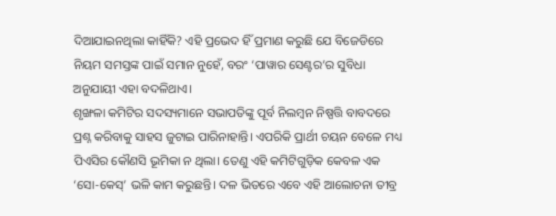ଦିଆଯାଇନଥିଲା କାହିଁକି? ଏହି ପ୍ରଭେଦ ହିଁ ପ୍ରମାଣ କରୁଛି ଯେ ବିଜେଡିରେ ନିୟମ ସମସ୍ତଙ୍କ ପାଇଁ ସମାନ ନୁହେଁ, ବରଂ ‘ପାୱାର ସେଣ୍ଟର’ର ସୁବିଧା ଅନୁଯାୟୀ ଏହା ବଦଳିଥାଏ।
ଶୃଙ୍ଖଳା କମିଟିର ସଦସ୍ୟମାନେ ସଭାପତିଙ୍କୁ ପୂର୍ବ ନିଲମ୍ବନ ନିଷ୍ପତ୍ତି ବାବଦରେ ପ୍ରଶ୍ନ କରିବାକୁ ସାହସ ଜୁଟାଇ ପାରିନାହାନ୍ତି। ଏପରିକି ପ୍ରାର୍ଥୀ ଚୟନ ବେଳେ ମଧ୍ୟ ପିଏସିର କୌଣସି ଭୂମିକା ନ ଥିଲା। ତେଣୁ ଏହି କମିଟିଗୁଡ଼ିକ କେବଳ ଏକ ‘ସୋ-କେସ୍’ ଭଳି କାମ କରୁଛନ୍ତି। ଦଳ ଭିତରେ ଏବେ ଏହି ଆଲୋଚନା ତୀବ୍ର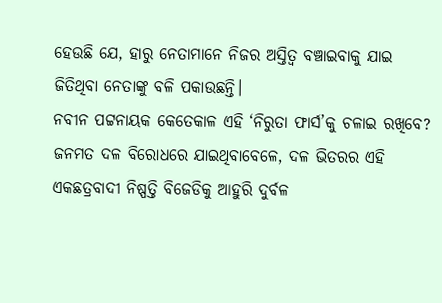ହେଉଛି ଯେ, ହାରୁ ନେତାମାନେ ନିଜର ଅସ୍ତିତ୍ୱ ବଞ୍ଚାଇବାକୁ ଯାଇ ଜିତିଥିବା ନେତାଙ୍କୁ ବଳି ପକାଉଛନ୍ତି।
ନବୀନ ପଟ୍ଟନାୟକ କେତେକାଳ ଏହି ‘ନିରୁତା ଫାର୍ସ’କୁ ଚଳାଇ ରଖିବେ? ଜନମତ ଦଳ ବିରୋଧରେ ଯାଇଥିବାବେଳେ, ଦଳ ଭିତରର ଏହି ଏକଛତ୍ରବାଦୀ ନିଷ୍ପତ୍ତି ବିଜେଡିକୁ ଆହୁରି ଦୁର୍ବଳ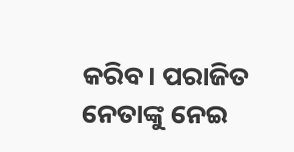କରିବ। ପରାଜିତ ନେତାଙ୍କୁ ନେଇ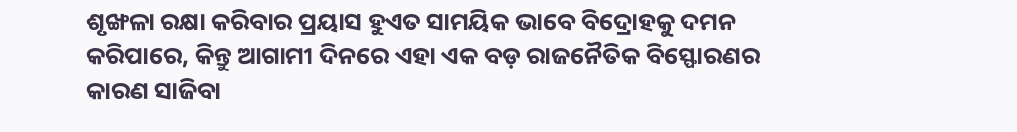ଶୃଙ୍ଖଳା ରକ୍ଷା କରିବାର ପ୍ରୟାସ ହୁଏତ ସାମୟିକ ଭାବେ ବିଦ୍ରୋହକୁ ଦମନ କରିପାରେ, କିନ୍ତୁ ଆଗାମୀ ଦିନରେ ଏହା ଏକ ବଡ଼ ରାଜନୈତିକ ବିସ୍ଫୋରଣର କାରଣ ସାଜିବା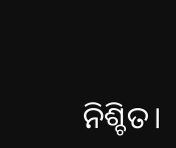ନିଶ୍ଚିତ।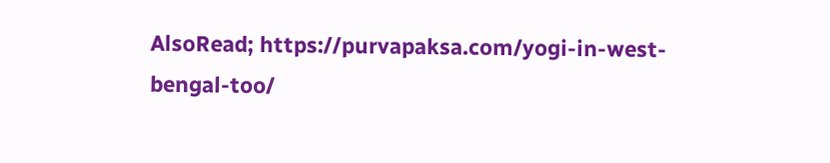AlsoRead; https://purvapaksa.com/yogi-in-west-bengal-too/